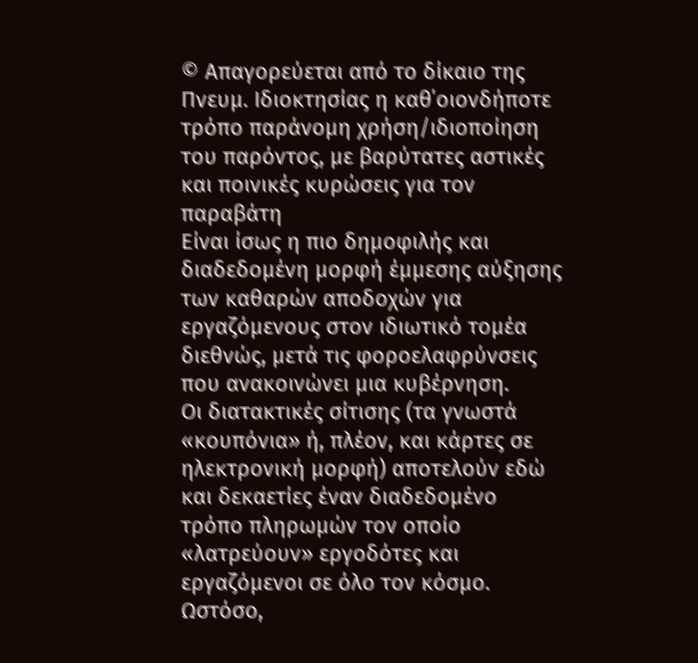© Απαγορεύεται από το δίκαιο της Πνευμ. Ιδιοκτησίας η καθ΄οιονδήποτε τρόπο παράνομη χρήση/ιδιοποίηση του παρόντος, με βαρύτατες αστικές και ποινικές κυρώσεις για τον παραβάτη
Είναι ίσως η πιο δημοφιλής και διαδεδομένη μορφή έμμεσης αύξησης των καθαρών αποδοχών για εργαζόμενους στον ιδιωτικό τομέα διεθνώς, μετά τις φοροελαφρύνσεις που ανακοινώνει μια κυβέρνηση.
Οι διατακτικές σίτισης (τα γνωστά «κουπόνια» ή, πλέον, και κάρτες σε ηλεκτρονική μορφή) αποτελούν εδώ και δεκαετίες έναν διαδεδομένο τρόπο πληρωμών τον οποίο «λατρεύουν» εργοδότες και εργαζόμενοι σε όλο τον κόσμο. Ωστόσο,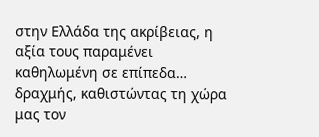στην Ελλάδα της ακρίβειας, η αξία τους παραμένει καθηλωμένη σε επίπεδα… δραχμής, καθιστώντας τη χώρα μας τον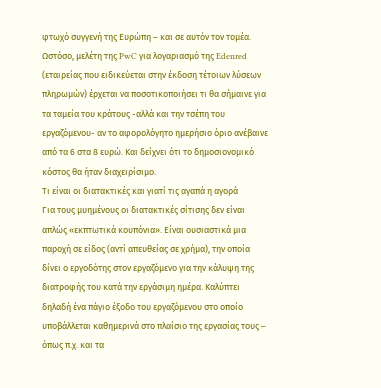φτωχό συγγενή της Ευρώπη – και σε αυτόν τον τομέα.
Ωστόσο, μελέτη της PwC για λογαριασμό της Edenred (εταιρείας που ειδικεύεται στην έκδοση τέτοιων λύσεων πληρωμών) έρχεται να ποσοτικοποιήσει τι θα σήμαινε για τα ταμεία του κράτους -αλλά και την τσέπη του εργαζόμενου- αν το αφορολόγητο ημερήσιο όριο ανέβαινε από τα 6 στα 8 ευρώ. Και δείχνει ότι το δημοσιονομικό κόστος θα ήταν διαχειρίσιμο.
Τι είναι οι διατακτικές και γιατί τις αγαπά η αγορά
Για τους μυημένους οι διατακτικές σίτισης δεν είναι απλώς «εκπτωτικά κουπόνια». Είναι ουσιαστικά μια παροχή σε είδος (αντί απευθείας σε χρήμα), την οποία δίνει ο εργοδότης στον εργαζόμενο για την κάλυψη της διατροφής του κατά την εργάσιμη ημέρα. Καλύπτει δηλαδή ένα πάγιο έξοδο του εργαζόμενου στο οποίο υποβάλλεται καθημερινά στο πλαίσιο της εργασίας τους – όπως π.χ. και τα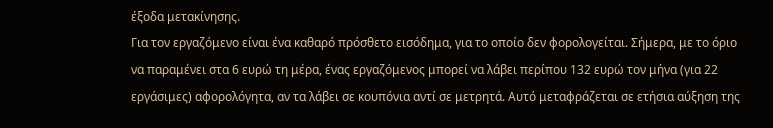έξοδα μετακίνησης.
Για τον εργαζόμενο είναι ένα καθαρό πρόσθετο εισόδημα, για το οποίο δεν φορολογείται. Σήμερα, με το όριο να παραμένει στα 6 ευρώ τη μέρα, ένας εργαζόμενος μπορεί να λάβει περίπου 132 ευρώ τον μήνα (για 22 εργάσιμες) αφορολόγητα, αν τα λάβει σε κουπόνια αντί σε μετρητά. Αυτό μεταφράζεται σε ετήσια αύξηση της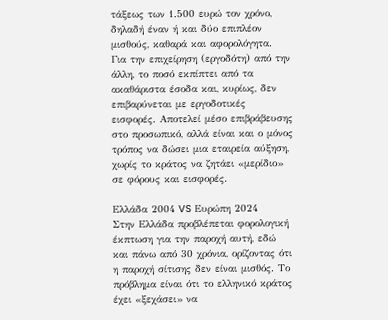τάξεως των 1.500 ευρώ τον χρόνο, δηλαδή έναν ή και δύο επιπλέον μισθούς, καθαρά και αφορολόγητα.
Για την επιχείρηση (εργοδότη) από την άλλη, το ποσό εκπίπτει από τα ακαθάριστα έσοδα και, κυρίως, δεν επιβαρύνεται με εργοδοτικές εισφορές. Αποτελεί μέσο επιβράβευσης στο προσωπικό, αλλά είναι και ο μόνος τρόπος να δώσει μια εταιρεία αύξηση, χωρίς το κράτος να ζητάει «μερίδιο» σε φόρους και εισφορές.

Ελλάδα 2004 VS Ευρώπη 2024
Στην Ελλάδα προβλέπεται φορολογική έκπτωση για την παροχή αυτή, εδώ και πάνω από 30 χρόνια, ορίζοντας ότι η παροχή σίτισης δεν είναι μισθός. Το πρόβλημα είναι ότι το ελληνικό κράτος έχει «ξεχάσει» να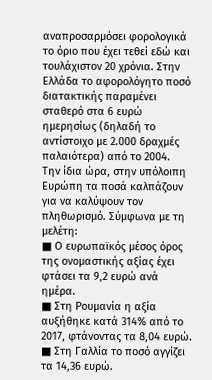αναπροσαρμόσει φορολογικά το όριο που έχει τεθεί εδώ και τουλάχιστον 20 χρόνια. Στην Ελλάδα το αφορολόγητο ποσό διατακτικής παραμένει σταθερό στα 6 ευρώ ημερησίως (δηλαδή το αντίστοιχο με 2.000 δραχμές παλαιότερα) από το 2004.
Την ίδια ώρα, στην υπόλοιπη Ευρώπη τα ποσά καλπάζουν για να καλύψουν τον πληθωρισμό. Σύμφωνα με τη μελέτη:
■ Ο ευρωπαϊκός μέσος όρος της ονομαστικής αξίας έχει φτάσει τα 9,2 ευρώ ανά ημέρα.
■ Στη Ρουμανία η αξία αυξήθηκε κατά 314% από το 2017, φτάνοντας τα 8,04 ευρώ.
■ Στη Γαλλία το ποσό αγγίζει τα 14,36 ευρώ.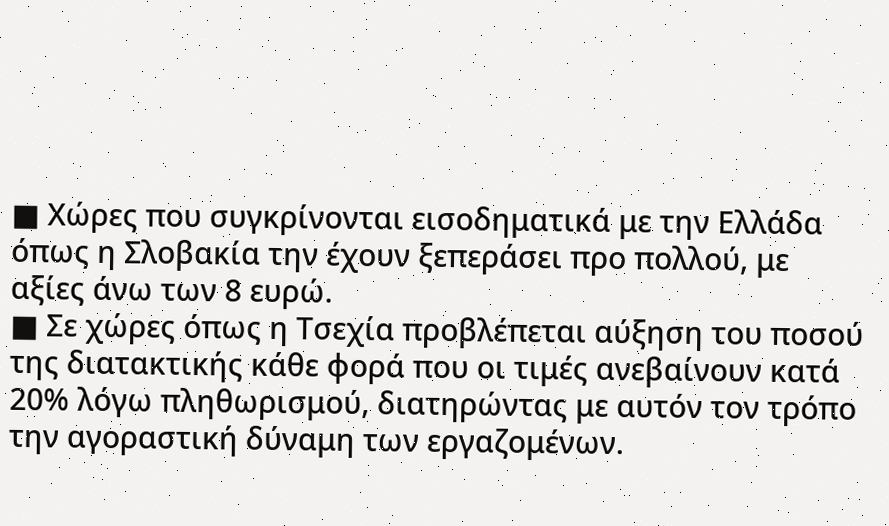■ Χώρες που συγκρίνονται εισοδηματικά με την Ελλάδα όπως η Σλοβακία την έχουν ξεπεράσει προ πολλού, με αξίες άνω των 8 ευρώ.
■ Σε χώρες όπως η Τσεχία προβλέπεται αύξηση του ποσού της διατακτικής κάθε φορά που οι τιμές ανεβαίνουν κατά 20% λόγω πληθωρισμού, διατηρώντας με αυτόν τον τρόπο την αγοραστική δύναμη των εργαζομένων.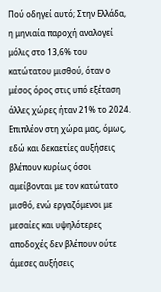Πού οδηγεί αυτό; Στην Ελλάδα, η μηνιαία παροχή αναλογεί μόλις στο 13,6% του κατώτατου μισθού, όταν ο μέσος όρος στις υπό εξέταση άλλες χώρες ήταν 21% το 2024. Επιπλέον στη χώρα μας, όμως, εδώ και δεκαετίες αυξήσεις βλέπουν κυρίως όσοι αμείβονται με τον κατώτατο μισθό, ενώ εργαζόμενοι με μεσαίες και υψηλότερες αποδοχές δεν βλέπουν ούτε άμεσες αυξήσεις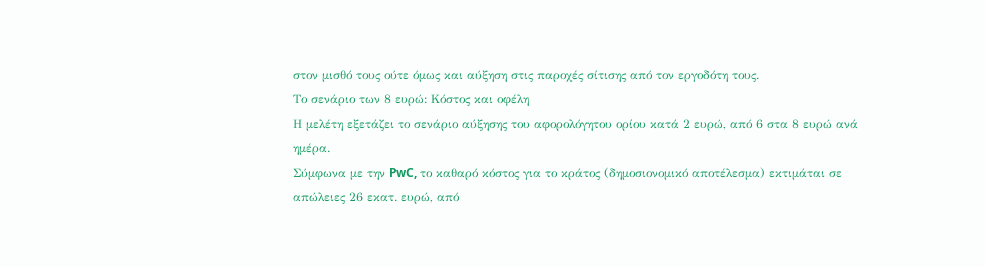στον μισθό τους ούτε όμως και αύξηση στις παροχές σίτισης από τον εργοδότη τους.
Το σενάριο των 8 ευρώ: Kόστος και οφέλη
Η μελέτη εξετάζει το σενάριο αύξησης του αφορολόγητου ορίου κατά 2 ευρώ, από 6 στα 8 ευρώ ανά ημέρα.
Σύμφωνα με την PwC, το καθαρό κόστος για το κράτος (δημοσιονομικό αποτέλεσμα) εκτιμάται σε απώλειες 26 εκατ. ευρώ, από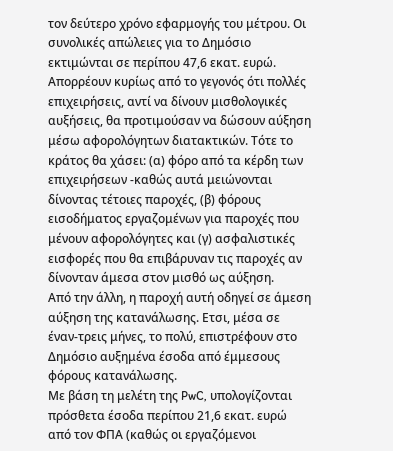τον δεύτερο χρόνο εφαρμογής του μέτρου. Οι συνολικές απώλειες για το Δημόσιο εκτιμώνται σε περίπου 47,6 εκατ. ευρώ. Απορρέουν κυρίως από το γεγονός ότι πολλές επιχειρήσεις, αντί να δίνουν μισθολογικές αυξήσεις, θα προτιμούσαν να δώσουν αύξηση μέσω αφορολόγητων διατακτικών. Τότε το κράτος θα χάσει: (α) φόρο από τα κέρδη των επιχειρήσεων -καθώς αυτά μειώνονται δίνοντας τέτοιες παροχές, (β) φόρους εισοδήματος εργαζομένων για παροχές που μένουν αφορολόγητες και (γ) ασφαλιστικές εισφορές που θα επιβάρυναν τις παροχές αν δίνονταν άμεσα στον μισθό ως αύξηση.
Από την άλλη, η παροχή αυτή οδηγεί σε άμεση αύξηση της κατανάλωσης. Ετσι, μέσα σε έναν-τρεις μήνες, το πολύ, επιστρέφουν στο Δημόσιο αυξημένα έσοδα από έμμεσους φόρους κατανάλωσης.
Με βάση τη μελέτη της PwC, υπολογίζονται πρόσθετα έσοδα περίπου 21,6 εκατ. ευρώ από τον ΦΠΑ (καθώς οι εργαζόμενοι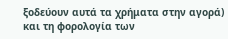ξοδεύουν αυτά τα χρήματα στην αγορά) και τη φορολογία των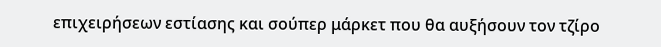επιχειρήσεων εστίασης και σούπερ μάρκετ που θα αυξήσουν τον τζίρο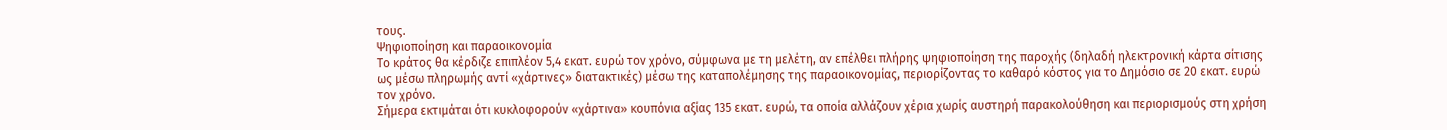τους.
Ψηφιοποίηση και παραοικονομία
Το κράτος θα κέρδιζε επιπλέον 5,4 εκατ. ευρώ τον χρόνο, σύμφωνα με τη μελέτη, αν επέλθει πλήρης ψηφιοποίηση της παροχής (δηλαδή ηλεκτρονική κάρτα σίτισης ως μέσω πληρωμής αντί «χάρτινες» διατακτικές) μέσω της καταπολέμησης της παραοικονομίας, περιορίζοντας το καθαρό κόστος για το Δημόσιο σε 20 εκατ. ευρώ τον χρόνο.
Σήμερα εκτιμάται ότι κυκλοφορούν «χάρτινα» κουπόνια αξίας 135 εκατ. ευρώ, τα οποία αλλάζουν χέρια χωρίς αυστηρή παρακολούθηση και περιορισμούς στη χρήση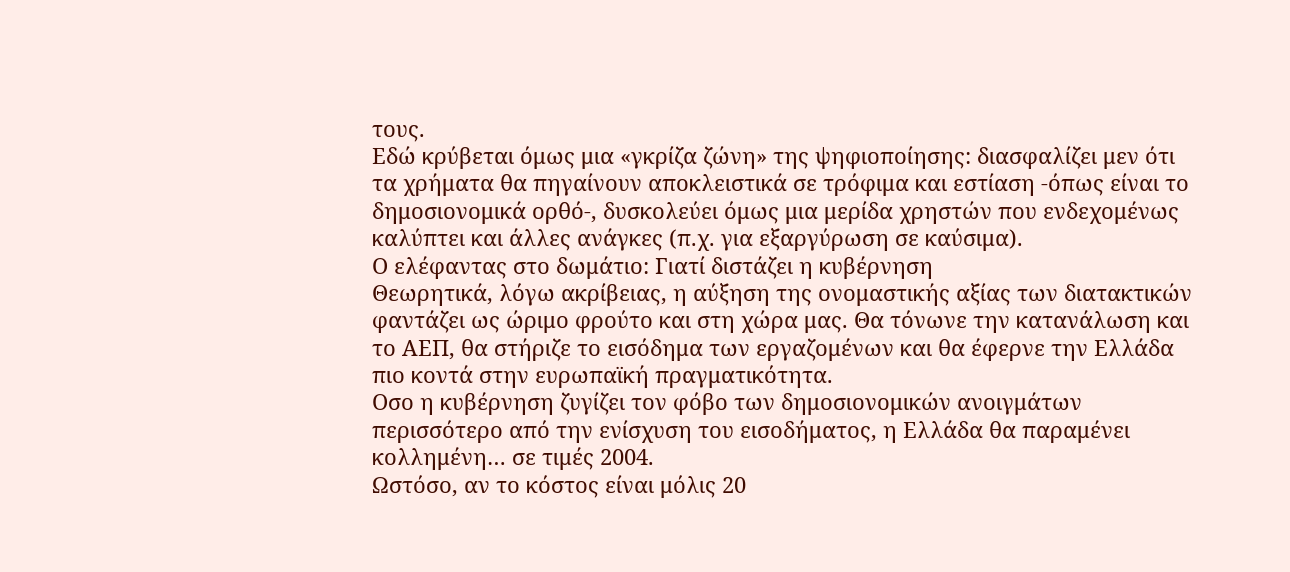τους.
Εδώ κρύβεται όμως μια «γκρίζα ζώνη» της ψηφιοποίησης: διασφαλίζει μεν ότι τα χρήματα θα πηγαίνουν αποκλειστικά σε τρόφιμα και εστίαση -όπως είναι το δημοσιονομικά ορθό-, δυσκολεύει όμως μια μερίδα χρηστών που ενδεχομένως καλύπτει και άλλες ανάγκες (π.χ. για εξαργύρωση σε καύσιμα).
Ο ελέφαντας στο δωμάτιο: Γιατί διστάζει η κυβέρνηση
Θεωρητικά, λόγω ακρίβειας, η αύξηση της ονομαστικής αξίας των διατακτικών φαντάζει ως ώριμο φρούτο και στη χώρα μας. Θα τόνωνε την κατανάλωση και το ΑΕΠ, θα στήριζε το εισόδημα των εργαζομένων και θα έφερνε την Ελλάδα πιο κοντά στην ευρωπαϊκή πραγματικότητα.
Οσο η κυβέρνηση ζυγίζει τον φόβο των δημοσιονομικών ανοιγμάτων περισσότερο από την ενίσχυση του εισοδήματος, η Ελλάδα θα παραμένει κολλημένη… σε τιμές 2004.
Ωστόσο, αν το κόστος είναι μόλις 20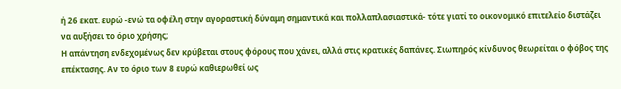ή 26 εκατ. ευρώ -ενώ τα οφέλη στην αγοραστική δύναμη σημαντικά και πολλαπλασιαστικά- τότε γιατί το οικονομικό επιτελείο διστάζει να αυξήσει το όριο χρήσης;
Η απάντηση ενδεχομένως δεν κρύβεται στους φόρους που χάνει, αλλά στις κρατικές δαπάνες. Σιωπηρός κίνδυνος θεωρείται ο φόβος της επέκτασης. Αν το όριο των 8 ευρώ καθιερωθεί ως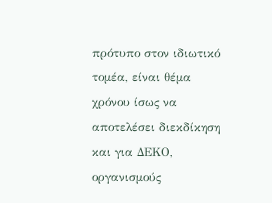πρότυπο στον ιδιωτικό τομέα, είναι θέμα χρόνου ίσως να αποτελέσει διεκδίκηση και για ΔΕΚΟ, οργανισμούς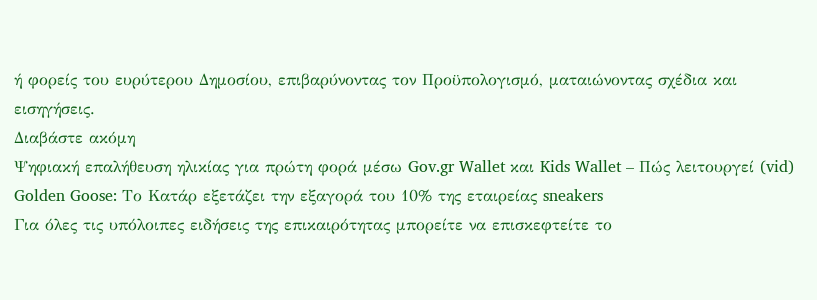ή φορείς του ευρύτερου Δημοσίου, επιβαρύνοντας τον Προϋπολογισμό, ματαιώνοντας σχέδια και εισηγήσεις.
Διαβάστε ακόμη
Ψηφιακή επαλήθευση ηλικίας για πρώτη φορά μέσω Gov.gr Wallet και Kids Wallet – Πώς λειτουργεί (vid)
Golden Goose: Το Κατάρ εξετάζει την εξαγορά του 10% της εταιρείας sneakers
Για όλες τις υπόλοιπες ειδήσεις της επικαιρότητας μπορείτε να επισκεφτείτε το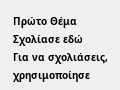Πρώτο Θέμα
Σχολίασε εδώ
Για να σχολιάσεις, χρησιμοποίησε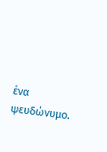ένα ψευδώνυμο.